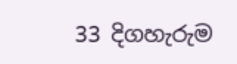33 දිගහැරුම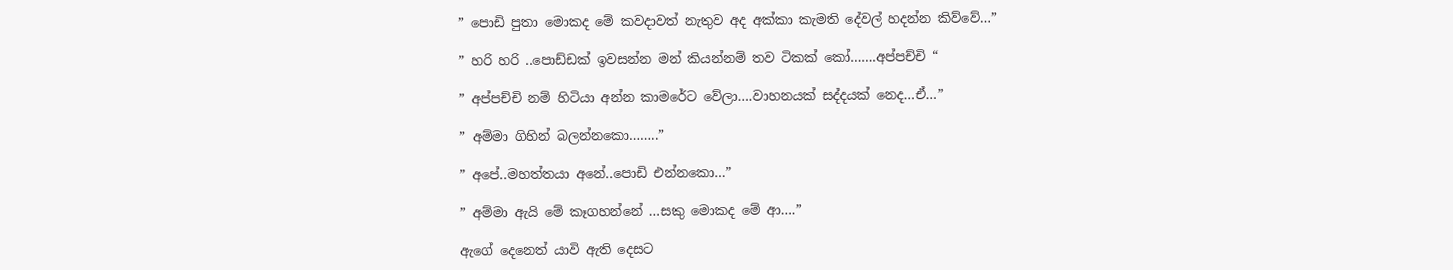” පොඩි පුතා මොකද මේ කවදාවත් නැතුව අද අක්කා කැමති දේවල් හදන්න කිව්වේ…”

” හරි හරි ..පොඩ්ඩක් ඉවසන්න මන් කියන්නම් තව ටිකක් කෝ…….අප්පච්චි “

” අප්පච්චි නම් හිටියා අන්න කාමරේට වේලා….වාහනයක් සද්දයක් නෙද…ඒ…”

” අම්මා ගිහින් බලන්නකො……..”

” අපේ..මහත්තයා අනේ..පොඩි එන්නකො…”

” අම්මා ඇයි මේ කෑගහන්නේ …සකු මොකද මේ ආ….”

ඇගේ දෙනෙත් යාවි ඇති දෙසට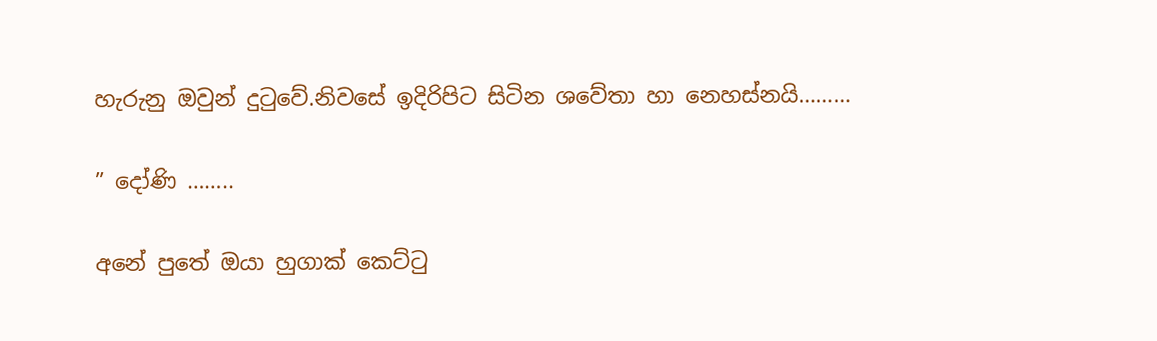හැරුනු ඔවුන් දුටුවේ.නිවසේ ඉදිරිපිට සිටින ශවේතා හා නෙහස්නයි………

” දෝණි ……..

අනේ පුතේ ඔයා හුගාක් කෙට්ටු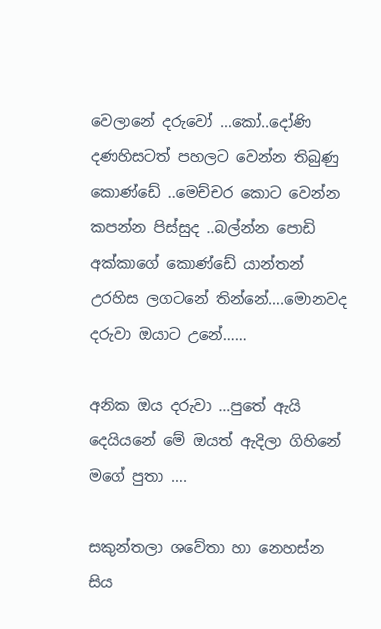වෙලානේ දරුවෝ …කෝ..දෝණි දණහිසටත් පහලට වෙන්න තිබුණු කොණ්ඩේ ..මෙච්චර කොට වෙන්න කපන්න පිස්සුද ..බල්න්න පොඩි අක්කාගේ කොණ්ඩේ යාන්තන් උරහිස ලගටනේ තින්නේ….මොනවද දරුවා ඔයාට උනේ……

අනික ඔය දරුවා …පුතේ ඇයි දෙයියනේ මේ ඔයත් ඇදිලා ගිහිනේ මගේ පුතා ….

සකුන්තලා ශවේතා හා නෙහස්න සිය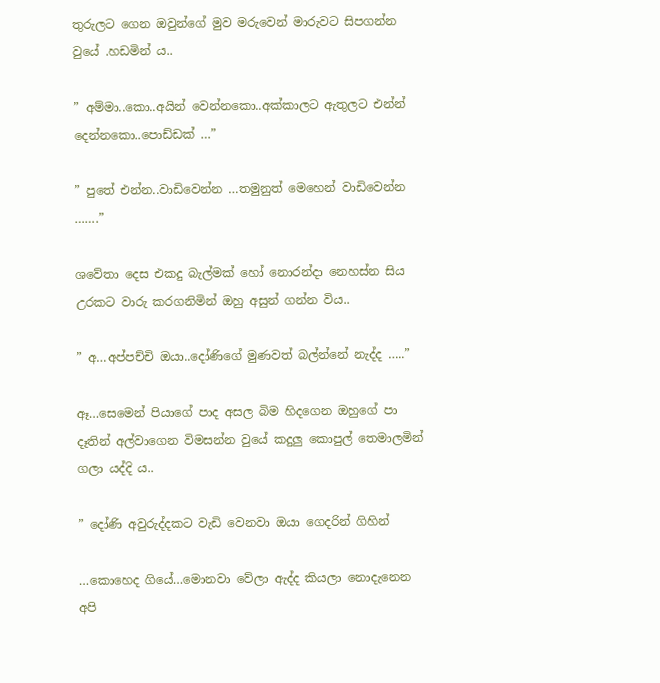තුරුලට ගෙන ඔවුන්ගේ මුව මරුවෙන් මාරුවට සිපගන්න වුයේ .හඩමින් ය..

” අම්මා..කො..අයින් වෙන්නකො..අක්කාලට ඇතුලට එන්න් දෙන්නකො..පොඩ්ඩක් …”

” පුතේ එන්න..වාඩිවෙන්න …තමුනුත් මෙහෙන් වාඩිවෙන්න …….”

ශවේතා දෙස එකදු බැල්මක් හෝ නොරන්දා නෙහස්න සිය උරකට වාරු කරගනිමින් ඔහු අසුන් ගන්න විය..

” අ…අප්පච්චි ඔයා..දෝණිගේ මුණවත් බල්න්නේ නැද්ද …..”

ඈ…සෙමෙන් පියාගේ පාද අසල බිම හිදගෙන ඔහුගේ පා දෑතින් අල්වාගෙන විමසන්න වුයේ කදුලු කොපුල් තෙමාලමින් ගලා යද්දි ය..

” දෝණි අවුරුද්දකට වැඩි වෙනවා ඔයා ගෙදරින් ගිහින්

…කොහෙද ගියේ…මොනවා වේලා ඇද්ද කියලා නොදැනෙන අපි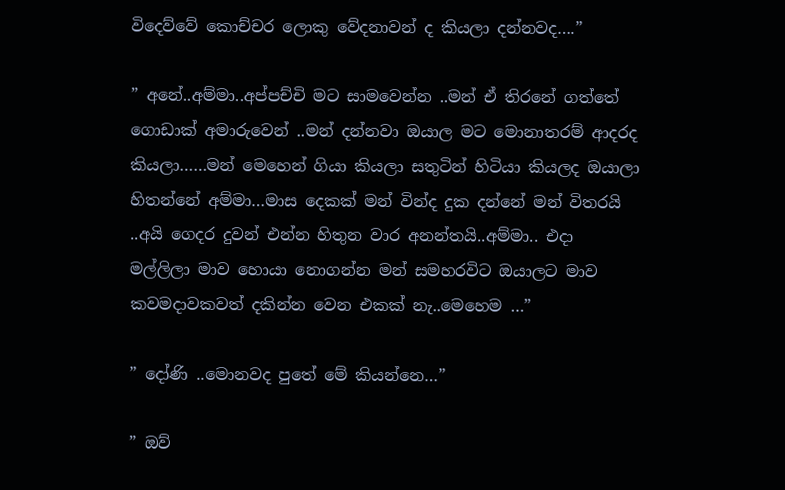විදෙව්වේ කොච්චර ලොකු වේදනාවන් ද කියලා දන්නවද….”

” අනේ..අම්මා..අප්පච්චි මට සාමවෙන්න ..මන් ඒ තිරනේ ගත්තේ ගොඩාක් අමාරුවෙන් ..මන් දන්නවා ඔයාල මට මොනාතරම් ආදරද කියලා……මන් මෙහෙන් ගියා කියලා සතුටින් හිටියා කියලද ඔයාලා හිතන්නේ අම්මා…මාස දෙකක් මන් වින්ද දුක දන්නේ මන් විතරයි ..අයි ගෙදර දුවන් එන්න හිතුන වාර අනන්තයි..අම්මා.. එදා මල්ලිලා මාව හොයා නොගන්න මන් සමහරවිට ඔයාලට මාව කවමදාවකවත් දකින්න වෙන එකක් නැ..මෙහෙම …”

” දෝණි ..මොනවද පුතේ මේ කියන්නෙ…”

” ඔව්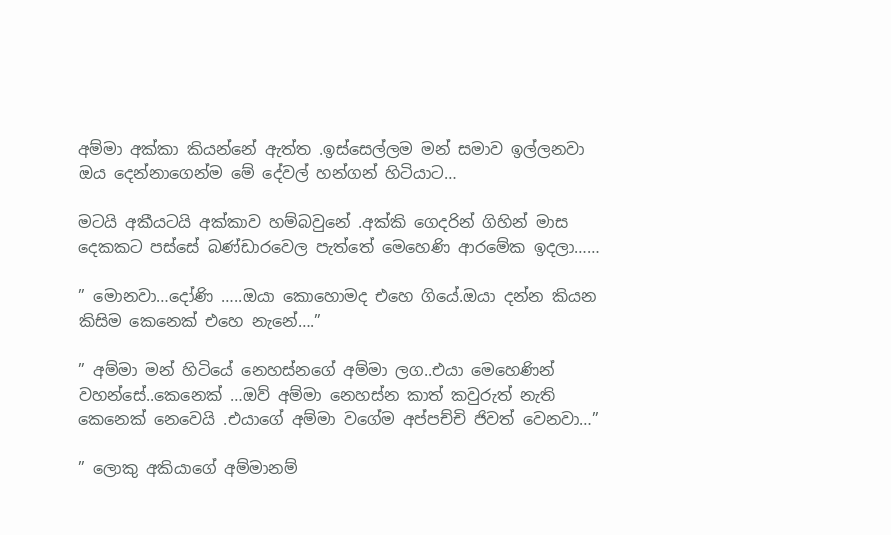අම්මා අක්කා කියන්නේ ඇත්ත .ඉස්සෙල්ලම මන් සමාව ඉල්ලනවා ඔය දෙන්නාගෙන්ම මේ දේවල් හන්ගන් හිටියාට…

මටයි අකීයටයි අක්කාව හම්බවුනේ .අක්කි ගෙදරින් ගිහින් මාස දෙකකට පස්සේ බණ්ඩාරවෙල පැත්තේ මෙහෙණි ආරමේක ඉදලා……

” මොනවා…දෝණි …..ඔයා කොහොමද එහෙ ගියේ.ඔයා දන්න කියන කිසිම කෙනෙක් එහෙ නැනේ….”

” අම්මා මන් හිටියේ නෙහස්නගේ අම්මා ලග..එයා මෙහෙණින් වහන්සේ..කෙනෙක් …ඔව් අම්මා නෙහස්න කාත් කවුරුත් නැති කෙනෙක් නෙවෙයි .එයාගේ අම්මා වගේම අප්පච්චි ජිවත් වෙනවා…”

” ලොකු අකියාගේ අම්මානම්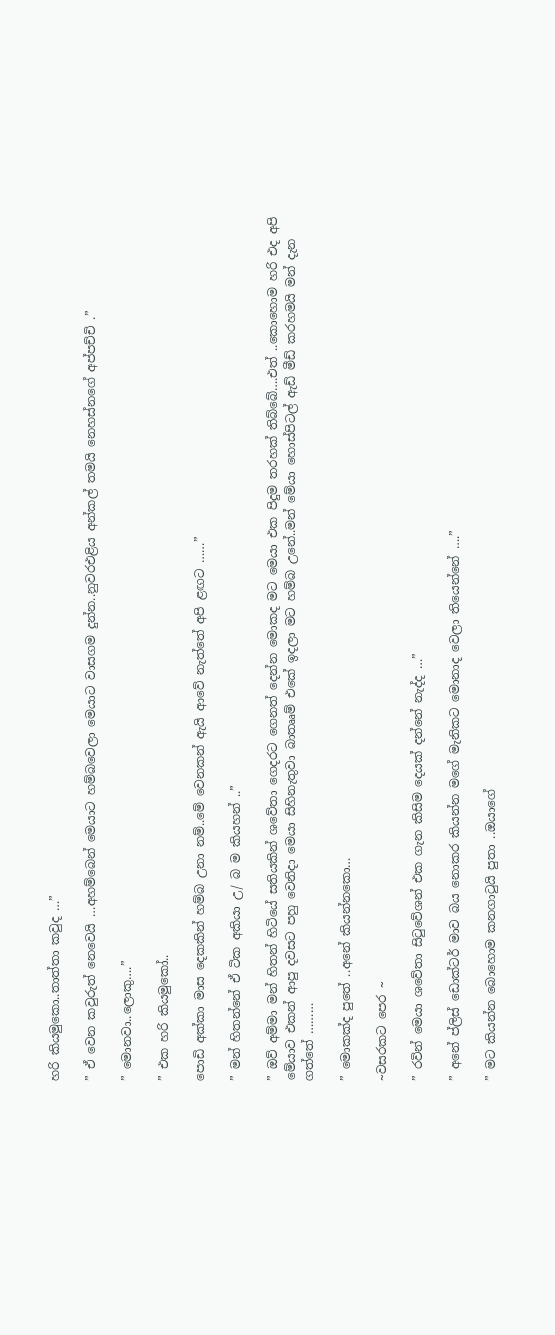හරි කියමුකො..තාත්තා කවුද …”

” ඒ වෙන කවුරුත් නෙවෙයි …අහම්බෙන් මෙයාට හම්බවෙලා මෙයාට වාසගම දුන්න..නුවරඑළිය අන්කල් තමයි නෙහස්නගේ අප්පච්චි .”

” මොනවා..ලොකු….”

” එක හරි කියමුකෝ..

පොඩි අක්කා මාස දෙකකින් හම්බ උනා නම්..මේ වෙනකන් ඇයි ආවේ නැත්තේ අපි ළඟට ……”

” මන් හිතන්නේ ඒ ටික අකියා උ/ බ ම කියහන් ..”

” ඔව් අම්මා මන් හිතන් හිටියේ සතියකින් ශවේතා ගෙදරට ගෙනත් දෙන්න මොකද මට මෙයා එක පිදුම තරහක් තිබ්බේ….එත් ..කොහොම හරි එද අපි මේයාව එකන් ආපු දවසට පහු වෙනිදා මෙයා සිහිනැතුවා බාතෲම් එකේ ඉදලා මට හම්බ උනේ..මන් මේයා හොස්පිටල් ඇඩ් මීඩ් කරහමයි මන් දැන ගත්තේ ………

” මොකක්ද පුතේ ..අනේ කියන්නකො…

~වසරකට පෙර ~

” රවින් මෙයා ශවේතා සිටුවේශන් එක ගැන කිසිම දෙයක් දන්නේ නැද්ද …”

” අනේ ප්ලිස් ඩොක්ටර් මාව බය නොකර කියන්න මගේ මැනිකට මොනාද වෙලා තියෙන්නේ ….”

” මට කියන්න බොහොම කනගාටුයි පුතා ..ඔයාගේ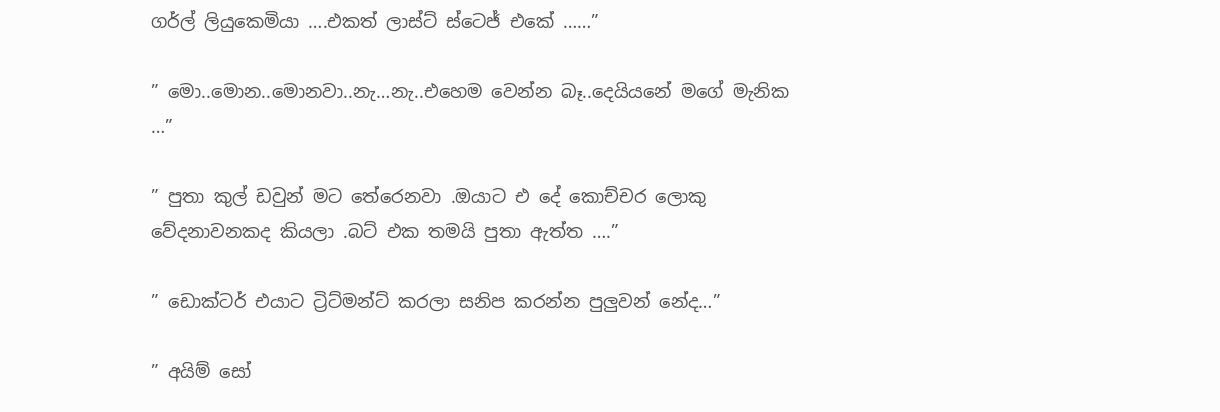ගර්ල් ලියුකෙමියා ….එකත් ලාස්ට් ස්ටෙජ් එකේ ……”

” මො..මොන..මොනවා..නැ…නැ..එහෙම වෙන්න බෑ..දෙයියනේ මගේ මැනික …”

” පුතා කුල් ඩවුන් මට තේරෙනවා .ඔයාට එ දේ කොච්චර ලොකු වේදනාවනකද කියලා .බට් එක තමයි පුතා ඇත්ත ….”

” ඩොක්ටර් එයාට ට්‍රිට්මන්ට් කරලා සනිප කරන්න පුලුවන් නේද…”

” අයිම් සෝ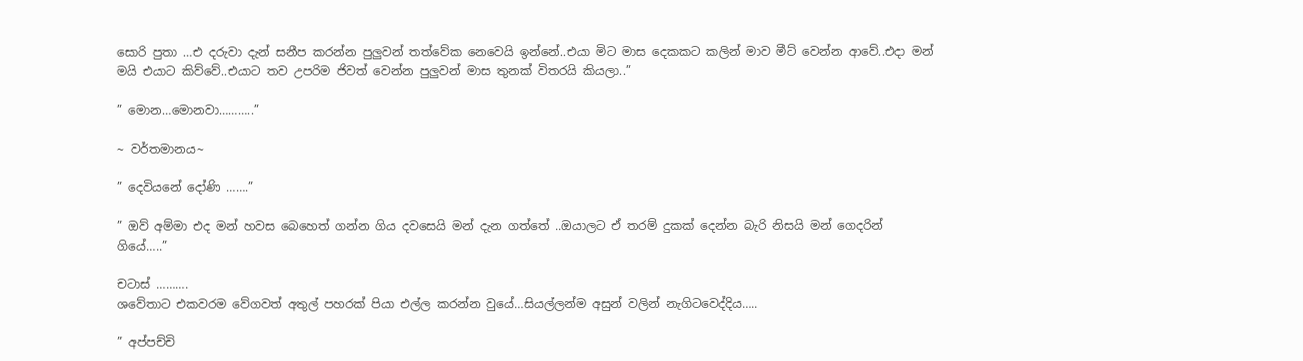සොරි පුතා …එ දරුවා දැන් සනීප කරන්න පුලුවන් තත්වේක නෙවෙයි ඉන්නේ..එයා මිට මාස දෙකකට කලින් මාව මීට් වෙන්න ආවේ..එදා මන් මයි එයාට කිව්වේ..එයාට තව උපරිම ජිවත් වෙන්න පුලුවන් මාස තුනක් විතරයි කියලා..”

” මොන…මොනවා………..”

~ වර්තමානය~

” දෙවියනේ දෝණි …….”

” ඔව් අම්මා එද මන් හවස බෙහෙත් ගන්න ගිය දවසෙයි මන් දැන ගත්තේ ..ඔයාලට ඒ තරම් දුකක් දෙන්න බැරි නිසයි මන් ගෙදරින් ගියේ…..”

චටාස් ……….
ශවේතාට එකවරම වේගවත් අතුල් පහරක් පියා එල්ල කරන්න වුයේ…සියල්ලන්ම අසුන් වලින් නැගිටවෙද්දිය…..

” අප්පච්චි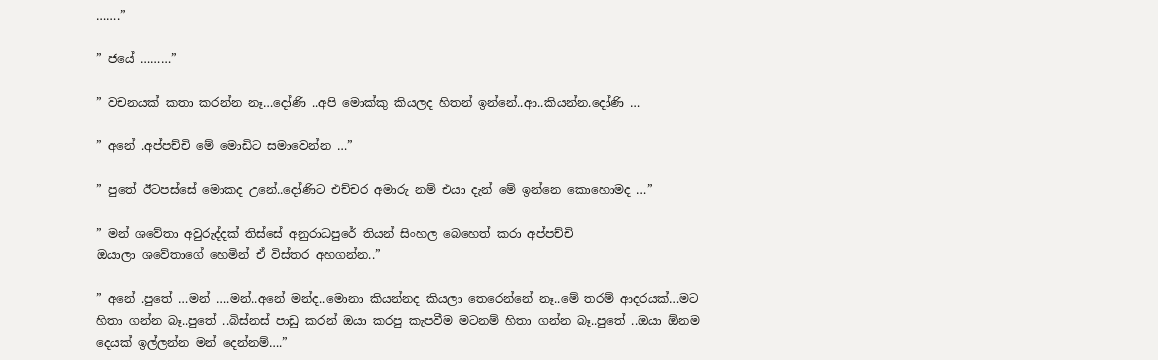…….”

” ජයේ ………”

” වචනයක් කතා කරන්න නෑ…දෝණි ..අපි මොක්කු කියලද හිතන් ඉන්නේ..ආ..කියන්න.දෝණි …

” අනේ .අප්පච්චි මේ මොඩිට සමාවෙන්න …”

” පුතේ ඊටපස්සේ මොකද උනේ..දෝණිට එච්චර අමාරු නම් එයා දැන් මේ ඉන්නෙ කොහොමද …”

” මන් ශවේතා අවුරුද්දක් තිස්සේ අනුරාධපුරේ තියන් සිංහල බෙහෙත් කරා අප්පච්චි
ඔයාලා ශවේතාගේ හෙමින් ඒ විස්තර අහගන්න..”

” අනේ .පුතේ …මන් ….මන්..අනේ මන්ද..මොනා කියන්නද කියලා තෙරෙන්නේ නෑ..මේ තරම් ආදරයක්…මට හිතා ගන්න බෑ..පුතේ ..බිස්නස් පාඩු කරන් ඔයා කරපු කැපවීම මටනම් හිතා ගන්න බෑ..පුතේ ..ඔයා ඕනම දෙයක් ඉල්ලන්න මන් දෙන්නම්….”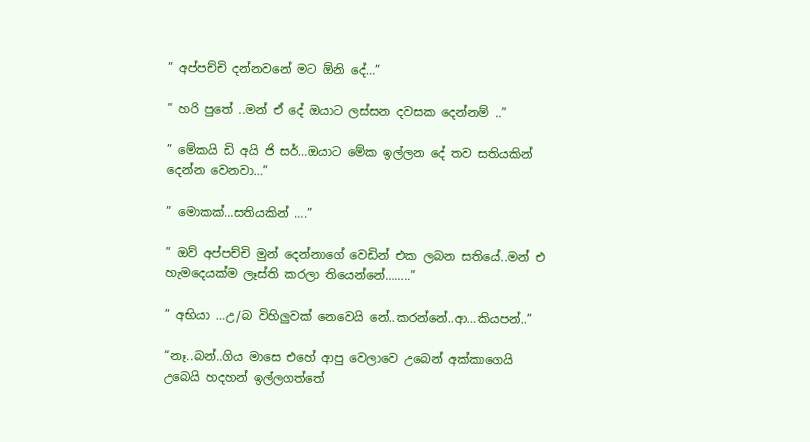” අප්පච්චි දන්නවනේ මට ඕනි දේ…”

” හරි පුතේ ..මන් ඒ දේ ඔයාට ලස්සන දවසක දෙන්නම් ..”

” මේකයි ඩි අයි ජි සර්…ඔයාට මේක ඉල්ලන දේ තව සතියකින් දෙන්න වෙනවා…”

” මොකක්…සතියකින් ….”

” ඔව් අප්පච්චි මුන් දෙන්නාගේ වෙඩින් එක ලබන සතියේ..මන් එ හැමදෙයක්ම ලෑස්ති කරලා තියෙන්නේ……..”

” අභියා …උ/බ විහිලුවක් නෙවෙයි නේ..කරන්නේ..ආ…කියපන්..”

“නෑ..බන්..ගිය මාසෙ එහේ ආපු වෙලාවෙ උබෙන් අක්කාගෙයි උබෙයි හදහන් ඉල්ලගත්තේ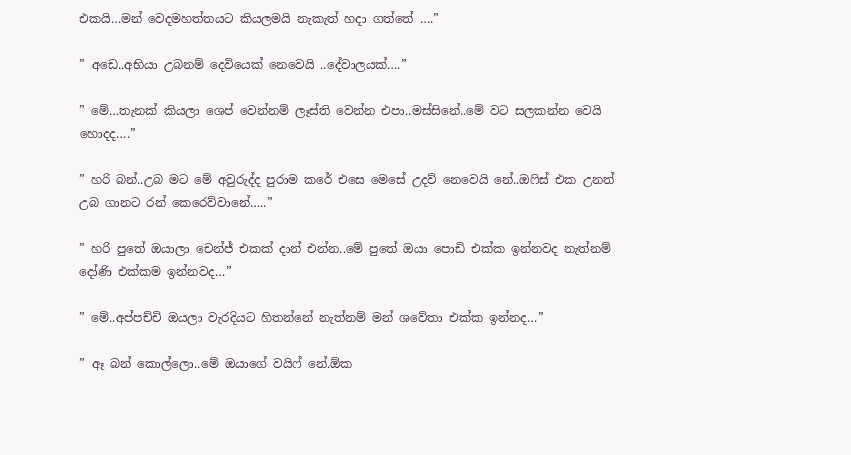එකයි…මන් වෙදමහත්තයට කියලමයි නැකැත් හදා ගත්තේ ….”

” අඩෙ..අභියා උබනම් දෙවියෙක් නෙවෙයි ..දේවාලයක්….”

” මේ…තැනක් කියලා ශෙප් වෙන්නම් ලෑස්ති වෙන්න එපා..මස්සිනේ..මේ වට සලකන්න වෙයි හොදද….”

” හරි බන්..උබ මට මේ අවුරුද්ද පුරාම කරේ එසෙ මෙසේ උදව් නෙවෙයි නේ..ඔෆිස් එක උනත් උබ ගානට රන් කෙරෙව්වානේ…..”

” හරි පුතේ ඔයාලා චෙන්ජ් එකක් දාන් එන්න..මේ පුතේ ඔයා පොඩි එක්ක ඉන්නවද නැත්නම් දෝණි එක්කම ඉන්නවද…”

” මේ..අප්පච්චි ඔයලා වැරදියට හිතන්නේ නැත්නම් මන් ශවේතා එක්ක ඉන්නද…”

” ඈ බන් කොල්ලො..මේ ඔයාගේ වයිෆ් නේ.ඕක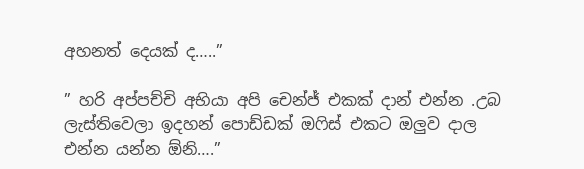අහනත් දෙයක් ද…..”

” හරි අප්පච්චි අභියා අපි චෙන්ජ් එකක් දාන් එන්න .උබ ලැස්තිවෙලා ඉදහන් පොඩ්ඩක් ඔෆිස් එකට ඔලුව දාල එන්න යන්න ඕනි….”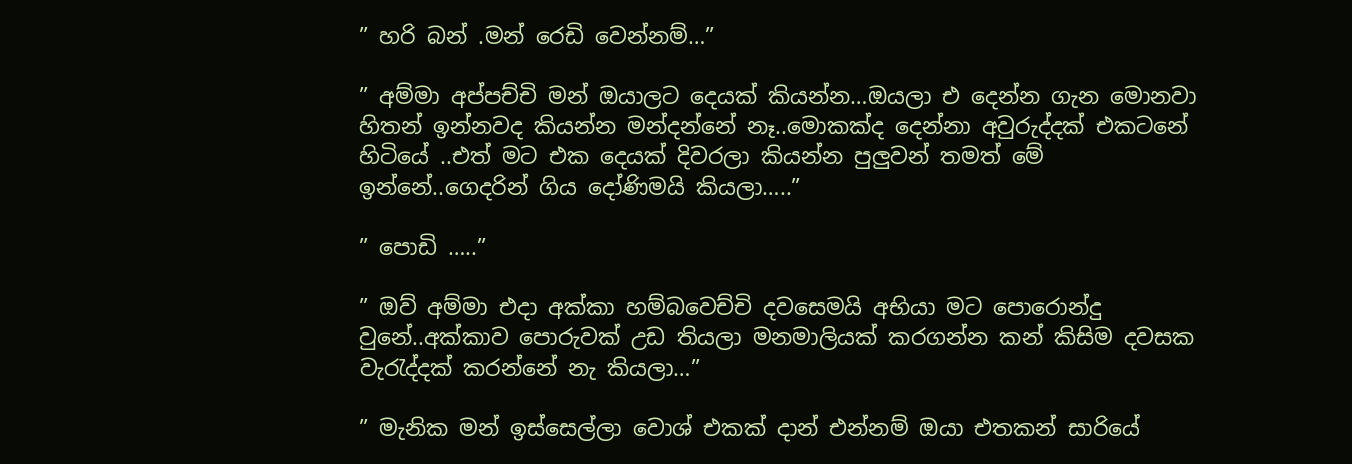” හරි බන් .මන් රෙඩි වෙන්නම්…”

” අම්මා අප්පච්චි මන් ඔයාලට දෙයක් කියන්න…ඔයලා එ දෙන්න ගැන මොනවා හිතන් ඉන්නවද කියන්න මන්දන්නේ නෑ..මොකක්ද දෙන්නා අවුරුද්දක් එකටනේ හිටියේ ..එත් මට එක දෙයක් දිවරලා කියන්න පුලුවන් තමත් මේ ඉන්නේ..ගෙදරින් ගිය දෝණිමයි කියලා…..”

” පොඩි …..”

” ඔව් අම්මා එදා අක්කා හම්බවෙච්චි දවසෙමයි අභියා මට පොරොන්දු වුනේ..අක්කාව පොරුවක් උඩ තියලා මනමාලියක් කරගන්න කන් කිසිම දවසක වැරැද්දක් කරන්නේ නැ කියලා…”

” මැනික මන් ඉස්සෙල්ලා වොශ් එකක් දාන් එන්නම් ඔයා එතකන් සාරියේ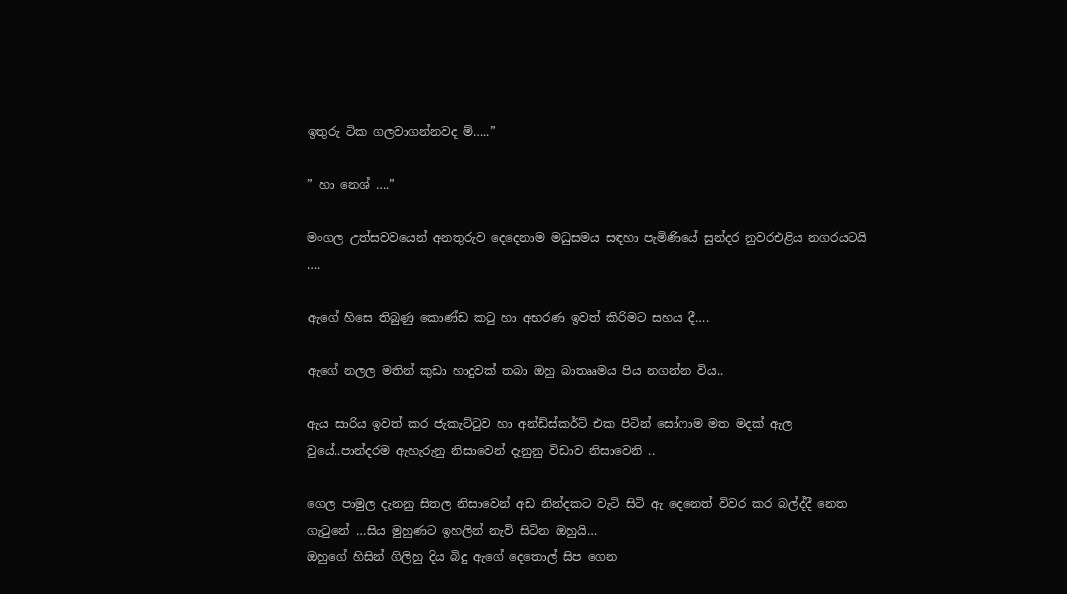ඉතුරු ටික ගලවාගන්නවද ම්…..”

” හා නෙශ් ….”

මංගල උත්සවවයෙන් අනතුරුව දෙදෙනාම මධුසමය සඳහා පැමිණියේ සුන්දර නුවරඑළිය නගරයටයි ….

ඇගේ හිසෙ තිබුණු කොණ්ඩ කටු හා අභරණ ඉවත් කිරිමට සහය දී….

ඇගේ නලල මතින් කුඩා හාදුවක් තබා ඔහු බාතෲමය පිය නගන්න විය..

ඇය සාරිය ඉවත් කර ජැකැට්ටුව හා අන්ඩ්ස්කර්ට් එක පිටින් සෝෆාම මත මදක් ඇල වුයේ..පාන්දරම ඇහැරුනු නිසාවෙන් දැනුනු විඩාව නිසාවෙනි ..

ගෙල පාමුල දැනනු සිතල නිසාවෙන් අඩ නින්දකට වැටි සිටි ඇ දෙනෙත් විවර කර බල්ද්දී නෙත ගැටුනේ …සිය මුහුණට ඉහලින් නැවි සිටින ඔහුයි…
ඔහුගේ හිසින් ගිලිහු දිය බිදු ඇගේ දෙතොල් සිප ගෙන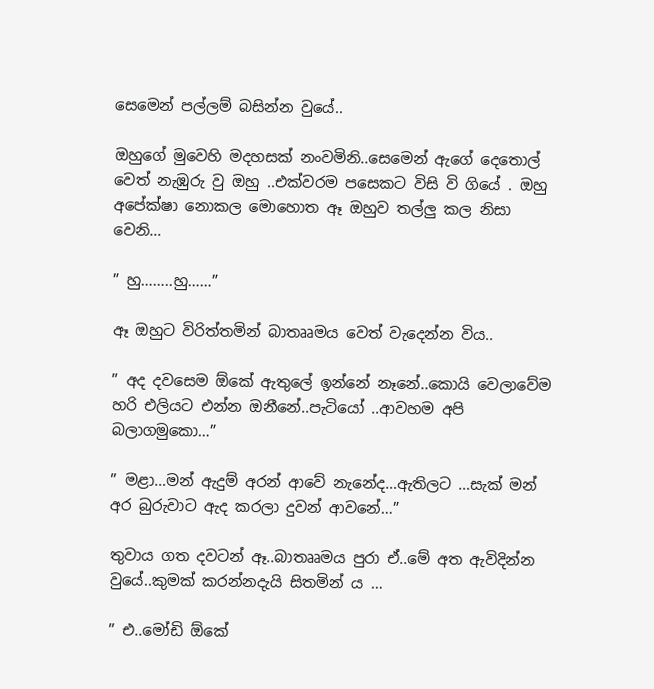සෙමෙන් පල්ලම් බසින්න වුයේ..

ඔහුගේ මුවෙහි මදහසක් නංවමිනි..සෙමෙන් ඇගේ දෙතොල් වෙත් නැඹුරු වු ඔහු ..එක්වරම පසෙකට විසි වි ගියේ . ඔහු අපේක්ෂා නොකල මොහොත ඈ ඔහුව තල්ලු කල නිසා වෙනි…

” හු……..හු……”

ඈ ඔහුට විරිත්තමින් බාතෲමය වෙත් වැදෙන්න විය..

” අද දවසෙම ඕකේ ඇතුලේ ඉන්නේ නෑනේ..කොයි වෙලාවේම හරි එලියට එන්න ඔනීනේ..පැටියෝ ..ආවහම අපි බලාගමුකො…”

” මළා…මන් ඇදුම් අරන් ආවේ නැනේද…ඇතිලට …සැක් මන් අර බුරුවාට ඇද කරලා දුවන් ආවනේ…”

තුවාය ගත දවටන් ඈ..බාතෲමය පුරා ඒ..මේ අත ඇවිදින්න වුයේ..කුමක් කරන්නදැයි සිතමින්‍ ය …

” එ..මෝඩි ඕකේ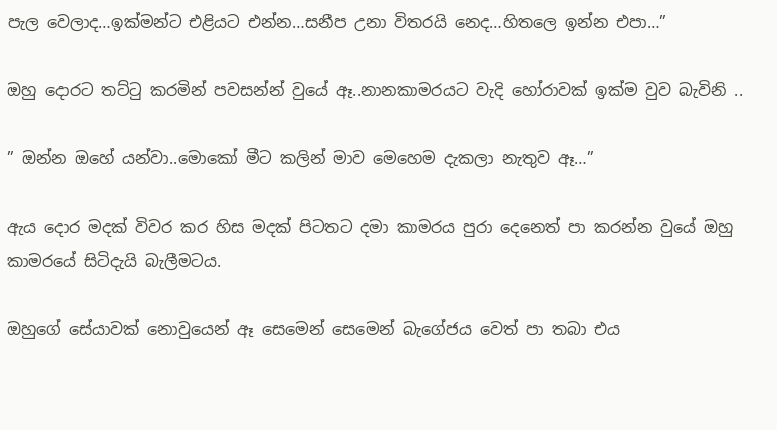පැල වෙලාද…ඉක්මන්ට එළියට එන්න…සනීප උනා විතරයි නෙද…හිතලෙ ඉන්න එපා…”

ඔහු දොරට තට්ටු කරමින් පවසන්න් වුයේ ඈ..නානකාමරයට වැදි හෝරාවක් ඉක්ම වුව බැවිනි ..

” ඔන්න ඔහේ යන්වා..මොකෝ මීට කලින් මාව මෙහෙම දැකලා නැතුව ඈ…”

ඇය දොර මදක් විවර කර හිස මදක් පිටතට දමා කාමරය පුරා දෙනෙත් පා කරන්න වුයේ ඔහු කාමරයේ සිටිදැයි බැලීමටය.

ඔහුගේ සේයාවක් නොවුයෙන් ඈ සෙමෙන් සෙමෙන් බැගේජය වෙත් පා තබා එය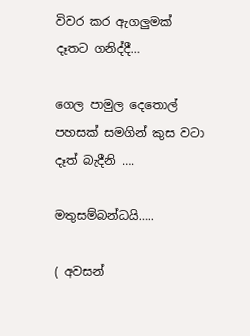විවර කර ඇගලුමක් දෑතට ගනිද්දී…

ගෙල පාමුල දෙතොල් පහසක් සමගින් කුස වටා දෑත් බැදීනි ….

මතුසම්බන්ධයි…..

( අවසන්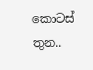කොටස් තුන..